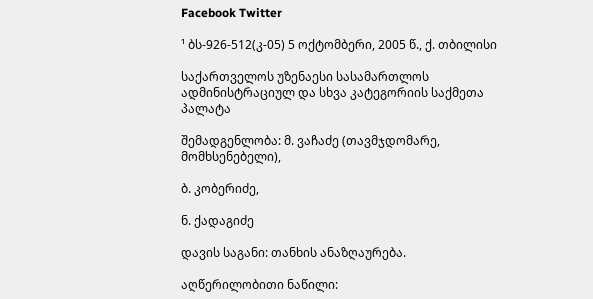Facebook Twitter

¹ ბს-926-512(კ-05) 5 ოქტომბერი, 2005 წ., ქ. თბილისი

საქართველოს უზენაესი სასამართლოს ადმინისტრაციულ და სხვა კატეგორიის საქმეთა პალატა

შემადგენლობა: მ. ვაჩაძე (თავმჯდომარე, მომხსენებელი),

ბ. კობერიძე,

ნ. ქადაგიძე

დავის საგანი: თანხის ანაზღაურება.

აღწერილობითი ნაწილი: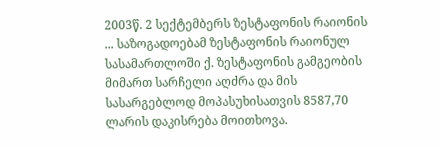2003წ. 2 სექტემბერს ზესტაფონის რაიონის ... საზოგადოებამ ზესტაფონის რაიონულ სასამართლოში ქ. ზესტაფონის გამგეობის მიმართ სარჩელი აღძრა და მის სასარგებლოდ მოპასუხისათვის 8587,70 ლარის დაკისრება მოითხოვა.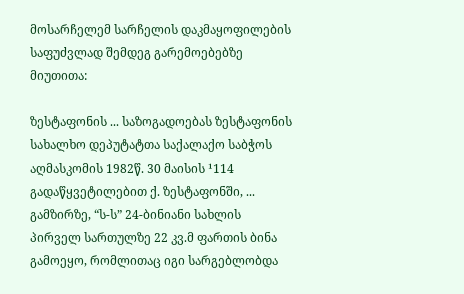მოსარჩელემ სარჩელის დაკმაყოფილების საფუძვლად შემდეგ გარემოებებზე მიუთითა:

ზესტაფონის ... საზოგადოებას ზესტაფონის სახალხო დეპუტატთა საქალაქო საბჭოს აღმასკომის 1982წ. 30 მაისის ¹114 გადაწყვეტილებით ქ. ზესტაფონში, ... გამზირზე, “ს-ს” 24-ბინიანი სახლის პირველ სართულზე 22 კვ.მ ფართის ბინა გამოეყო, რომლითაც იგი სარგებლობდა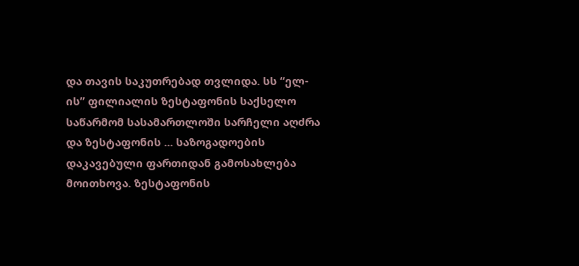და თავის საკუთრებად თვლიდა. სს “ელ-ის” ფილიალის ზესტაფონის საქსელო საწარმომ სასამართლოში სარჩელი აღძრა და ზესტაფონის ... საზოგადოების დაკავებული ფართიდან გამოსახლება მოითხოვა. ზესტაფონის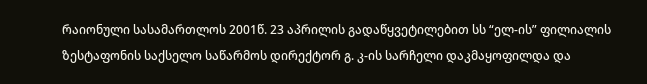რაიონული სასამართლოს 2001წ. 23 აპრილის გადაწყვეტილებით სს “ელ-ის” ფილიალის ზესტაფონის საქსელო საწარმოს დირექტორ გ. კ-ის სარჩელი დაკმაყოფილდა და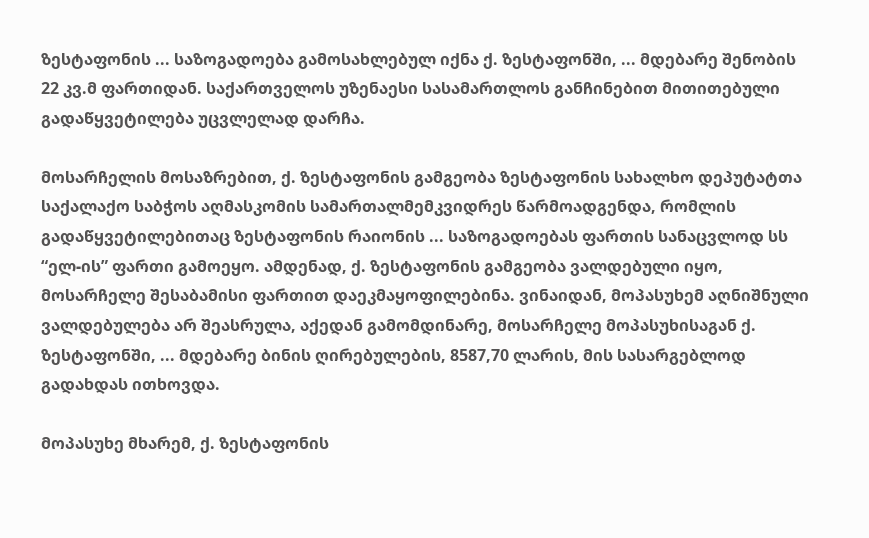ზესტაფონის ... საზოგადოება გამოსახლებულ იქნა ქ. ზესტაფონში, ... მდებარე შენობის 22 კვ.მ ფართიდან. საქართველოს უზენაესი სასამართლოს განჩინებით მითითებული გადაწყვეტილება უცვლელად დარჩა.

მოსარჩელის მოსაზრებით, ქ. ზესტაფონის გამგეობა ზესტაფონის სახალხო დეპუტატთა საქალაქო საბჭოს აღმასკომის სამართალმემკვიდრეს წარმოადგენდა, რომლის გადაწყვეტილებითაც ზესტაფონის რაიონის ... საზოგადოებას ფართის სანაცვლოდ სს “ელ-ის” ფართი გამოეყო. ამდენად, ქ. ზესტაფონის გამგეობა ვალდებული იყო, მოსარჩელე შესაბამისი ფართით დაეკმაყოფილებინა. ვინაიდან, მოპასუხემ აღნიშნული ვალდებულება არ შეასრულა, აქედან გამომდინარე, მოსარჩელე მოპასუხისაგან ქ. ზესტაფონში, ... მდებარე ბინის ღირებულების, 8587,70 ლარის, მის სასარგებლოდ გადახდას ითხოვდა.

მოპასუხე მხარემ, ქ. ზესტაფონის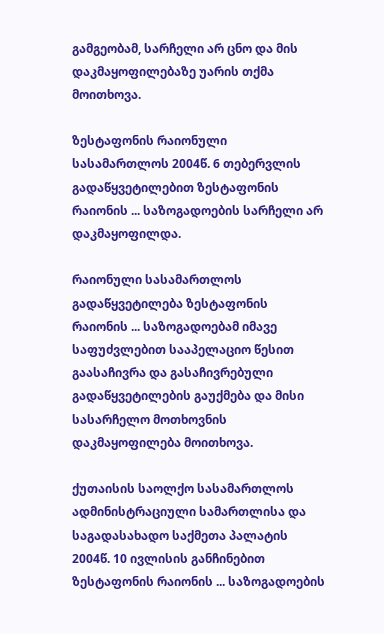გამგეობამ, სარჩელი არ ცნო და მის დაკმაყოფილებაზე უარის თქმა მოითხოვა.

ზესტაფონის რაიონული სასამართლოს 2004წ. 6 თებერვლის გადაწყვეტილებით ზესტაფონის რაიონის ... საზოგადოების სარჩელი არ დაკმაყოფილდა.

რაიონული სასამართლოს გადაწყვეტილება ზესტაფონის რაიონის ... საზოგადოებამ იმავე საფუძვლებით სააპელაციო წესით გაასაჩივრა და გასაჩივრებული გადაწყვეტილების გაუქმება და მისი სასარჩელო მოთხოვნის დაკმაყოფილება მოითხოვა.

ქუთაისის საოლქო სასამართლოს ადმინისტრაციული სამართლისა და საგადასახადო საქმეთა პალატის 2004წ. 10 ივლისის განჩინებით ზესტაფონის რაიონის ... საზოგადოების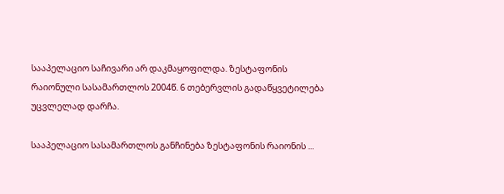სააპელაციო საჩივარი არ დაკმაყოფილდა. ზესტაფონის რაიონული სასამართლოს 2004წ. 6 თებერვლის გადაწყვეტილება უცვლელად დარჩა.

სააპელაციო სასამართლოს განჩინება ზესტაფონის რაიონის ...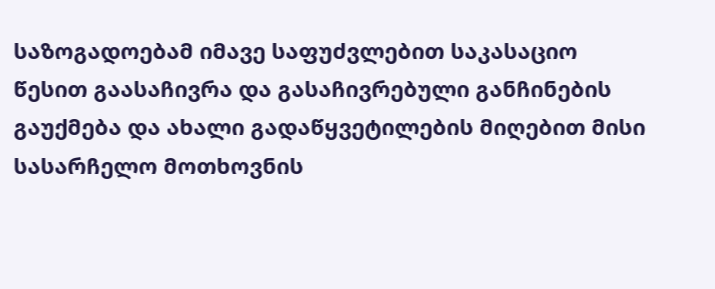საზოგადოებამ იმავე საფუძვლებით საკასაციო წესით გაასაჩივრა და გასაჩივრებული განჩინების გაუქმება და ახალი გადაწყვეტილების მიღებით მისი სასარჩელო მოთხოვნის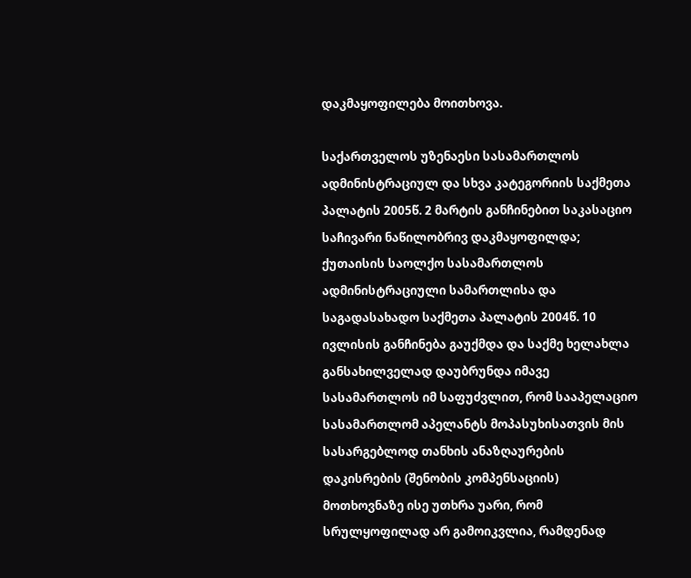დაკმაყოფილება მოითხოვა.

საქართველოს უზენაესი სასამართლოს ადმინისტრაციულ და სხვა კატეგორიის საქმეთა პალატის 2005წ. 2 მარტის განჩინებით საკასაციო საჩივარი ნაწილობრივ დაკმაყოფილდა; ქუთაისის საოლქო სასამართლოს ადმინისტრაციული სამართლისა და საგადასახადო საქმეთა პალატის 2004წ. 10 ივლისის განჩინება გაუქმდა და საქმე ხელახლა განსახილველად დაუბრუნდა იმავე სასამართლოს იმ საფუძვლით, რომ სააპელაციო სასამართლომ აპელანტს მოპასუხისათვის მის სასარგებლოდ თანხის ანაზღაურების დაკისრების (შენობის კომპენსაციის) მოთხოვნაზე ისე უთხრა უარი, რომ სრულყოფილად არ გამოიკვლია, რამდენად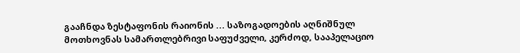გააჩნდა ზესტაფონის რაიონის ... საზოგადოების აღნიშნულ მოთხოვნას სამართლებრივი საფუძველი, კერძოდ, სააპელაციო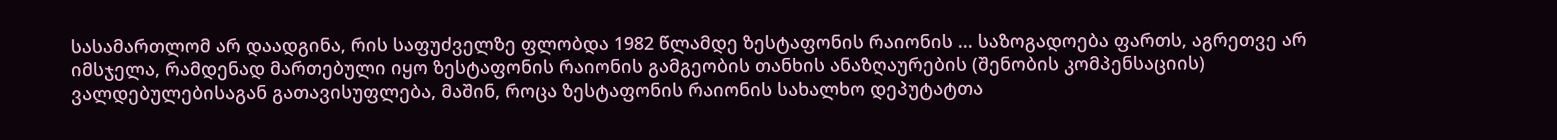სასამართლომ არ დაადგინა, რის საფუძველზე ფლობდა 1982 წლამდე ზესტაფონის რაიონის ... საზოგადოება ფართს, აგრეთვე არ იმსჯელა, რამდენად მართებული იყო ზესტაფონის რაიონის გამგეობის თანხის ანაზღაურების (შენობის კომპენსაციის) ვალდებულებისაგან გათავისუფლება, მაშინ, როცა ზესტაფონის რაიონის სახალხო დეპუტატთა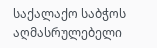საქალაქო საბჭოს აღმასრულებელი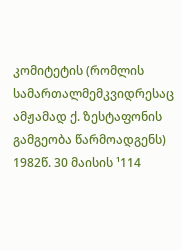კომიტეტის (რომლის სამართალმემკვიდრესაც ამჟამად ქ. ზესტაფონის გამგეობა წარმოადგენს) 1982წ. 30 მაისის ¹114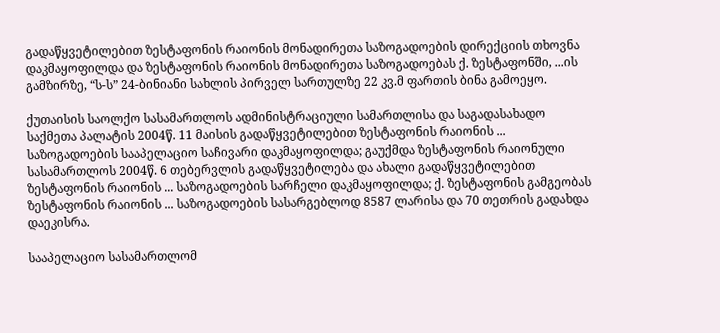გადაწყვეტილებით ზესტაფონის რაიონის მონადირეთა საზოგადოების დირექციის თხოვნა დაკმაყოფილდა და ზესტაფონის რაიონის მონადირეთა საზოგადოებას ქ. ზესტაფონში, ...ის გამზირზე, “ს-ს” 24-ბინიანი სახლის პირველ სართულზე 22 კვ.მ ფართის ბინა გამოეყო.

ქუთაისის საოლქო სასამართლოს ადმინისტრაციული სამართლისა და საგადასახადო საქმეთა პალატის 2004წ. 11 მაისის გადაწყვეტილებით ზესტაფონის რაიონის ... საზოგადოების სააპელაციო საჩივარი დაკმაყოფილდა; გაუქმდა ზესტაფონის რაიონული სასამართლოს 2004წ. 6 თებერვლის გადაწყვეტილება და ახალი გადაწყვეტილებით ზესტაფონის რაიონის ... საზოგადოების სარჩელი დაკმაყოფილდა; ქ. ზესტაფონის გამგეობას ზესტაფონის რაიონის ... საზოგადოების სასარგებლოდ 8587 ლარისა და 70 თეთრის გადახდა დაეკისრა.

სააპელაციო სასამართლომ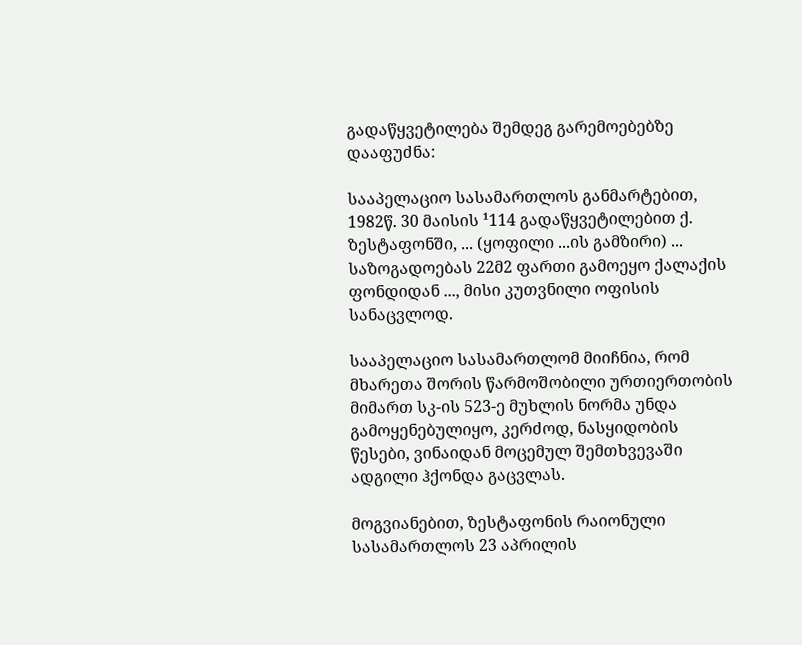გადაწყვეტილება შემდეგ გარემოებებზე დააფუძნა:

სააპელაციო სასამართლოს განმარტებით, 1982წ. 30 მაისის ¹114 გადაწყვეტილებით ქ. ზესტაფონში, ... (ყოფილი ...ის გამზირი) ... საზოგადოებას 22მ2 ფართი გამოეყო ქალაქის ფონდიდან ..., მისი კუთვნილი ოფისის სანაცვლოდ.

სააპელაციო სასამართლომ მიიჩნია, რომ მხარეთა შორის წარმოშობილი ურთიერთობის მიმართ სკ-ის 523-ე მუხლის ნორმა უნდა გამოყენებულიყო, კერძოდ, ნასყიდობის წესები, ვინაიდან მოცემულ შემთხვევაში ადგილი ჰქონდა გაცვლას.

მოგვიანებით, ზესტაფონის რაიონული სასამართლოს 23 აპრილის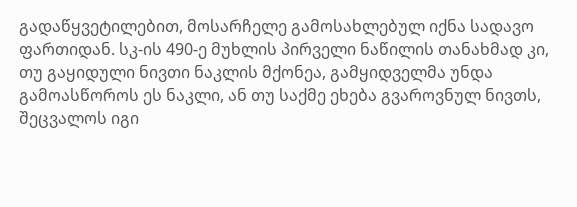გადაწყვეტილებით, მოსარჩელე გამოსახლებულ იქნა სადავო ფართიდან. სკ-ის 490-ე მუხლის პირველი ნაწილის თანახმად კი, თუ გაყიდული ნივთი ნაკლის მქონეა, გამყიდველმა უნდა გამოასწოროს ეს ნაკლი, ან თუ საქმე ეხება გვაროვნულ ნივთს, შეცვალოს იგი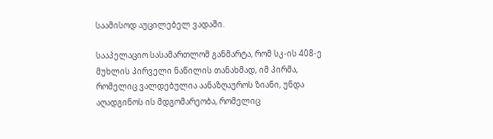საამისოდ აუცილებელ ვადაში.

სააპელაციო სასამართლომ განმარტა, რომ სკ-ის 408-ე მუხლის პირველი ნაწილის თანახმად, იმ პირმა, რომელიც ვალდებულია აანაზღაუროს ზიანი, უნდა აღადგინოს ის მდგომარეობა, რომელიც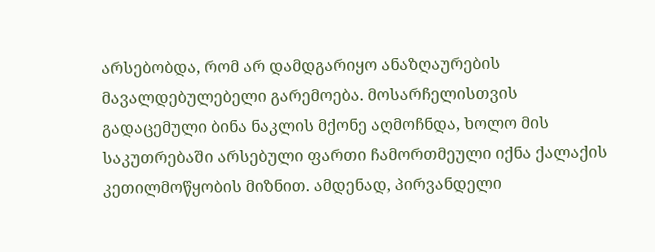არსებობდა, რომ არ დამდგარიყო ანაზღაურების მავალდებულებელი გარემოება. მოსარჩელისთვის გადაცემული ბინა ნაკლის მქონე აღმოჩნდა, ხოლო მის საკუთრებაში არსებული ფართი ჩამორთმეული იქნა ქალაქის კეთილმოწყობის მიზნით. ამდენად, პირვანდელი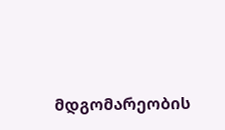მდგომარეობის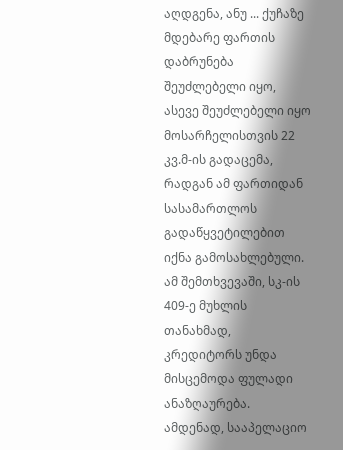აღდგენა, ანუ ... ქუჩაზე მდებარე ფართის დაბრუნება შეუძლებელი იყო, ასევე შეუძლებელი იყო მოსარჩელისთვის 22 კვ.მ-ის გადაცემა, რადგან ამ ფართიდან სასამართლოს გადაწყვეტილებით იქნა გამოსახლებული. ამ შემთხვევაში, სკ-ის 409-ე მუხლის თანახმად, კრედიტორს უნდა მისცემოდა ფულადი ანაზღაურება. ამდენად, სააპელაციო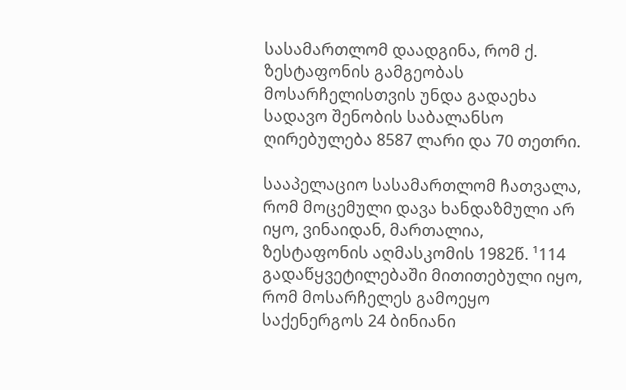სასამართლომ დაადგინა, რომ ქ. ზესტაფონის გამგეობას მოსარჩელისთვის უნდა გადაეხა სადავო შენობის საბალანსო ღირებულება 8587 ლარი და 70 თეთრი.

სააპელაციო სასამართლომ ჩათვალა, რომ მოცემული დავა ხანდაზმული არ იყო, ვინაიდან, მართალია, ზესტაფონის აღმასკომის 1982წ. ¹114 გადაწყვეტილებაში მითითებული იყო, რომ მოსარჩელეს გამოეყო საქენერგოს 24 ბინიანი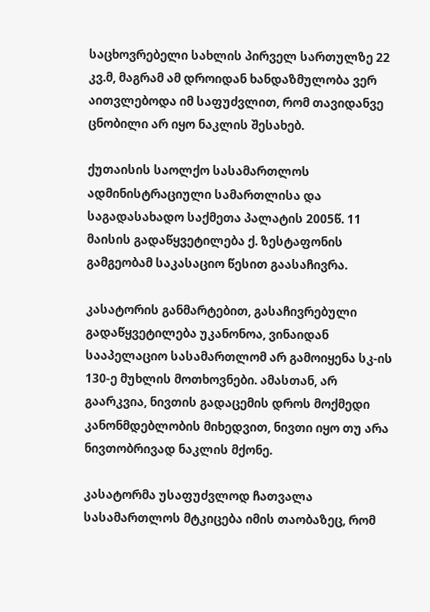საცხოვრებელი სახლის პირველ სართულზე 22 კვ.მ, მაგრამ ამ დროიდან ხანდაზმულობა ვერ აითვლებოდა იმ საფუძვლით, რომ თავიდანვე ცნობილი არ იყო ნაკლის შესახებ.

ქუთაისის საოლქო სასამართლოს ადმინისტრაციული სამართლისა და საგადასახადო საქმეთა პალატის 2005წ. 11 მაისის გადაწყვეტილება ქ. ზესტაფონის გამგეობამ საკასაციო წესით გაასაჩივრა.

კასატორის განმარტებით, გასაჩივრებული გადაწყვეტილება უკანონოა, ვინაიდან სააპელაციო სასამართლომ არ გამოიყენა სკ-ის 130-ე მუხლის მოთხოვნები. ამასთან, არ გაარკვია, ნივთის გადაცემის დროს მოქმედი კანონმდებლობის მიხედვით, ნივთი იყო თუ არა ნივთობრივად ნაკლის მქონე.

კასატორმა უსაფუძვლოდ ჩათვალა სასამართლოს მტკიცება იმის თაობაზეც, რომ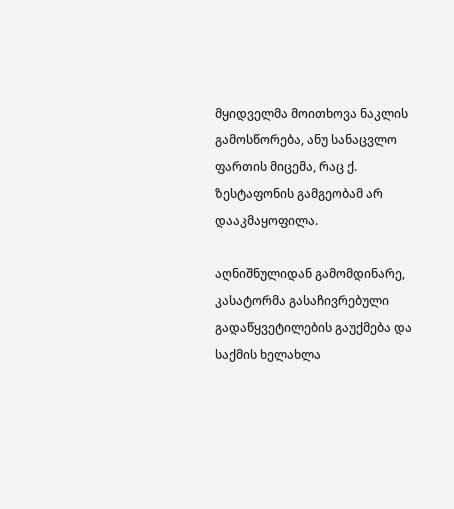მყიდველმა მოითხოვა ნაკლის გამოსწორება, ანუ სანაცვლო ფართის მიცემა, რაც ქ. ზესტაფონის გამგეობამ არ დააკმაყოფილა.

აღნიშნულიდან გამომდინარე, კასატორმა გასაჩივრებული გადაწყვეტილების გაუქმება და საქმის ხელახლა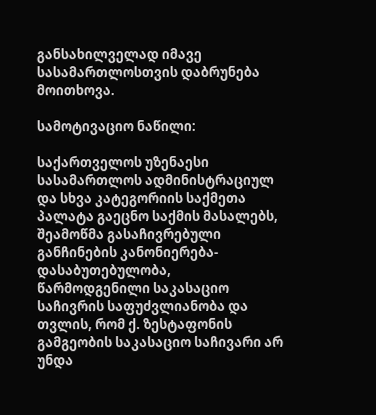განსახილველად იმავე სასამართლოსთვის დაბრუნება მოითხოვა.

სამოტივაციო ნაწილი:

საქართველოს უზენაესი სასამართლოს ადმინისტრაციულ და სხვა კატეგორიის საქმეთა პალატა გაეცნო საქმის მასალებს, შეამოწმა გასაჩივრებული განჩინების კანონიერება-დასაბუთებულობა, წარმოდგენილი საკასაციო საჩივრის საფუძვლიანობა და თვლის, რომ ქ. ზესტაფონის გამგეობის საკასაციო საჩივარი არ უნდა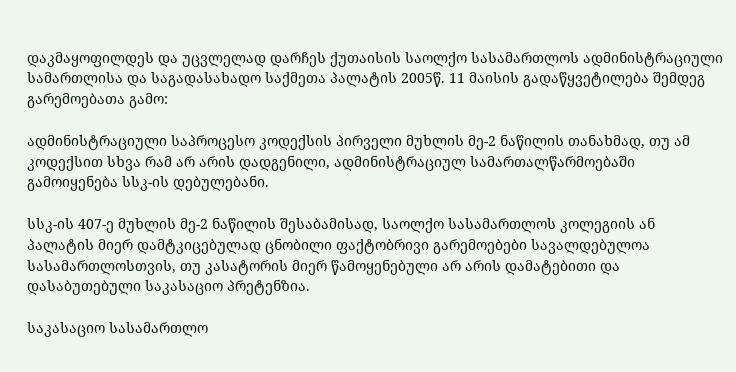დაკმაყოფილდეს და უცვლელად დარჩეს ქუთაისის საოლქო სასამართლოს ადმინისტრაციული სამართლისა და საგადასახადო საქმეთა პალატის 2005წ. 11 მაისის გადაწყვეტილება შემდეგ გარემოებათა გამო:

ადმინისტრაციული საპროცესო კოდექსის პირველი მუხლის მე-2 ნაწილის თანახმად, თუ ამ კოდექსით სხვა რამ არ არის დადგენილი, ადმინისტრაციულ სამართალწარმოებაში გამოიყენება სსკ-ის დებულებანი.

სსკ-ის 407-ე მუხლის მე-2 ნაწილის შესაბამისად, საოლქო სასამართლოს კოლეგიის ან პალატის მიერ დამტკიცებულად ცნობილი ფაქტობრივი გარემოებები სავალდებულოა სასამართლოსთვის, თუ კასატორის მიერ წამოყენებული არ არის დამატებითი და დასაბუთებული საკასაციო პრეტენზია.

საკასაციო სასამართლო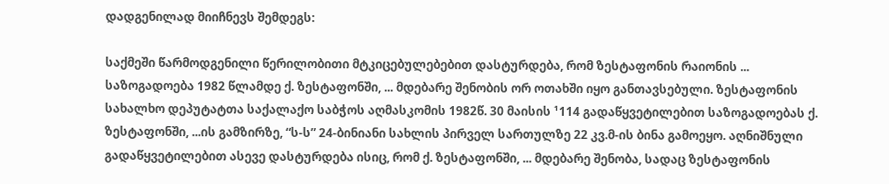დადგენილად მიიჩნევს შემდეგს:

საქმეში წარმოდგენილი წერილობითი მტკიცებულებებით დასტურდება, რომ ზესტაფონის რაიონის ... საზოგადოება 1982 წლამდე ქ. ზესტაფონში, ... მდებარე შენობის ორ ოთახში იყო განთავსებული. ზესტაფონის სახალხო დეპუტატთა საქალაქო საბჭოს აღმასკომის 1982წ. 30 მაისის ¹114 გადაწყვეტილებით საზოგადოებას ქ. ზესტაფონში, ...ის გამზირზე, “ს-ს” 24-ბინიანი სახლის პირველ სართულზე 22 კვ.მ-ის ბინა გამოეყო. აღნიშნული გადაწყვეტილებით ასევე დასტურდება ისიც, რომ ქ. ზესტაფონში, ... მდებარე შენობა, სადაც ზესტაფონის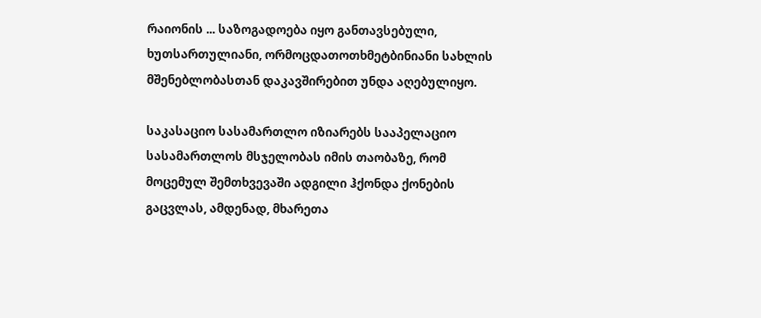რაიონის ... საზოგადოება იყო განთავსებული, ხუთსართულიანი, ორმოცდათოთხმეტბინიანი სახლის მშენებლობასთან დაკავშირებით უნდა აღებულიყო.

საკასაციო სასამართლო იზიარებს სააპელაციო სასამართლოს მსჯელობას იმის თაობაზე, რომ მოცემულ შემთხვევაში ადგილი ჰქონდა ქონების გაცვლას, ამდენად, მხარეთა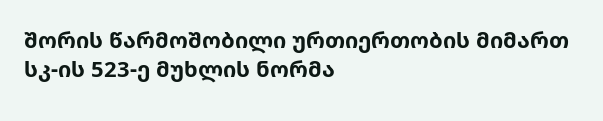შორის წარმოშობილი ურთიერთობის მიმართ სკ-ის 523-ე მუხლის ნორმა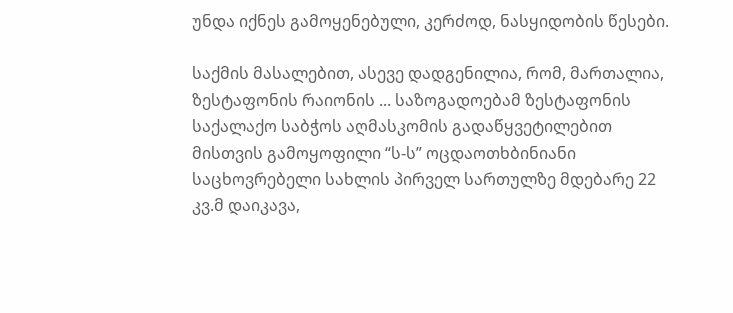უნდა იქნეს გამოყენებული, კერძოდ, ნასყიდობის წესები.

საქმის მასალებით, ასევე დადგენილია, რომ, მართალია, ზესტაფონის რაიონის ... საზოგადოებამ ზესტაფონის საქალაქო საბჭოს აღმასკომის გადაწყვეტილებით მისთვის გამოყოფილი “ს-ს” ოცდაოთხბინიანი საცხოვრებელი სახლის პირველ სართულზე მდებარე 22 კვ.მ დაიკავა,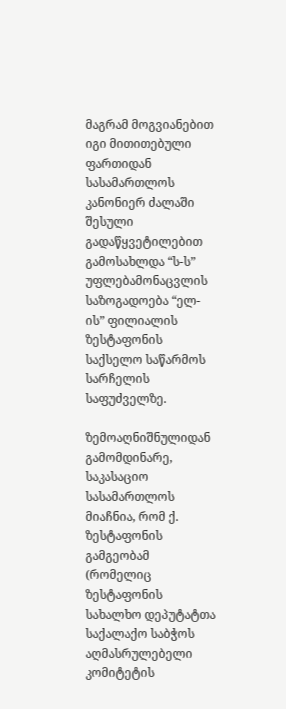მაგრამ მოგვიანებით იგი მითითებული ფართიდან სასამართლოს კანონიერ ძალაში შესული გადაწყვეტილებით გამოსახლდა “ს-ს” უფლებამონაცვლის საზოგადოება “ელ-ის” ფილიალის ზესტაფონის საქსელო საწარმოს სარჩელის საფუძველზე.

ზემოაღნიშნულიდან გამომდინარე, საკასაციო სასამართლოს მიაჩნია, რომ ქ. ზესტაფონის გამგეობამ (რომელიც ზესტაფონის სახალხო დეპუტატთა საქალაქო საბჭოს აღმასრულებელი კომიტეტის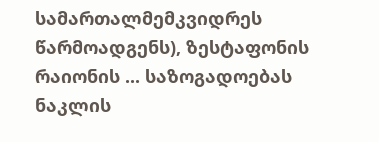სამართალმემკვიდრეს წარმოადგენს), ზესტაფონის რაიონის ... საზოგადოებას ნაკლის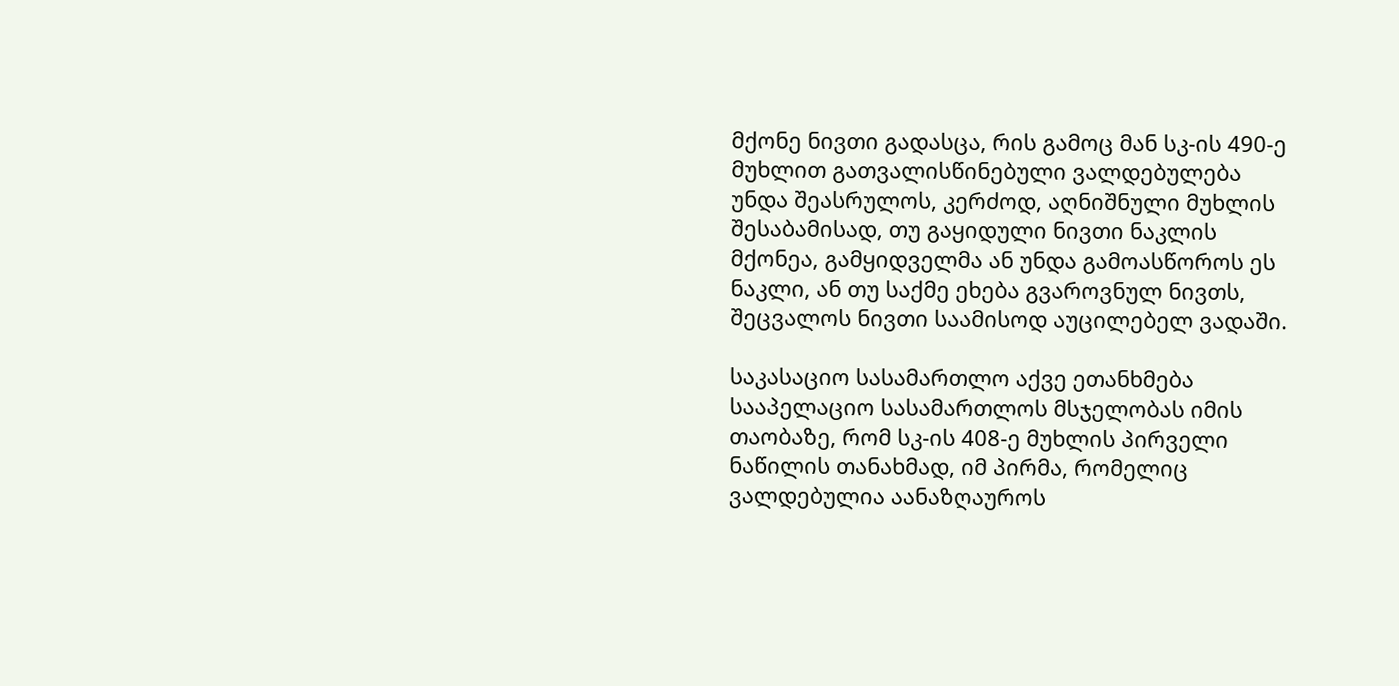მქონე ნივთი გადასცა, რის გამოც მან სკ-ის 490-ე მუხლით გათვალისწინებული ვალდებულება უნდა შეასრულოს, კერძოდ, აღნიშნული მუხლის შესაბამისად, თუ გაყიდული ნივთი ნაკლის მქონეა, გამყიდველმა ან უნდა გამოასწოროს ეს ნაკლი, ან თუ საქმე ეხება გვაროვნულ ნივთს, შეცვალოს ნივთი საამისოდ აუცილებელ ვადაში.

საკასაციო სასამართლო აქვე ეთანხმება სააპელაციო სასამართლოს მსჯელობას იმის თაობაზე, რომ სკ-ის 408-ე მუხლის პირველი ნაწილის თანახმად, იმ პირმა, რომელიც ვალდებულია აანაზღაუროს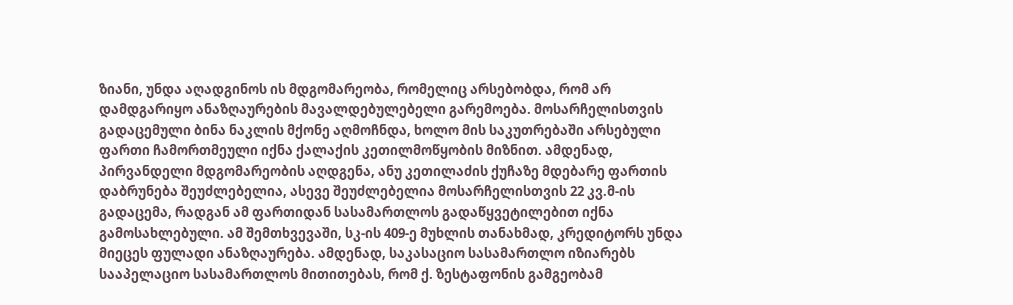ზიანი, უნდა აღადგინოს ის მდგომარეობა, რომელიც არსებობდა, რომ არ დამდგარიყო ანაზღაურების მავალდებულებელი გარემოება. მოსარჩელისთვის გადაცემული ბინა ნაკლის მქონე აღმოჩნდა, ხოლო მის საკუთრებაში არსებული ფართი ჩამორთმეული იქნა ქალაქის კეთილმოწყობის მიზნით. ამდენად, პირვანდელი მდგომარეობის აღდგენა, ანუ კეთილაძის ქუჩაზე მდებარე ფართის დაბრუნება შეუძლებელია, ასევე შეუძლებელია მოსარჩელისთვის 22 კვ.მ-ის გადაცემა, რადგან ამ ფართიდან სასამართლოს გადაწყვეტილებით იქნა გამოსახლებული. ამ შემთხვევაში, სკ-ის 409-ე მუხლის თანახმად, კრედიტორს უნდა მიეცეს ფულადი ანაზღაურება. ამდენად, საკასაციო სასამართლო იზიარებს სააპელაციო სასამართლოს მითითებას, რომ ქ. ზესტაფონის გამგეობამ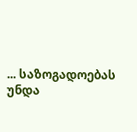... საზოგადოებას უნდა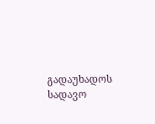გადაუხადოს სადავო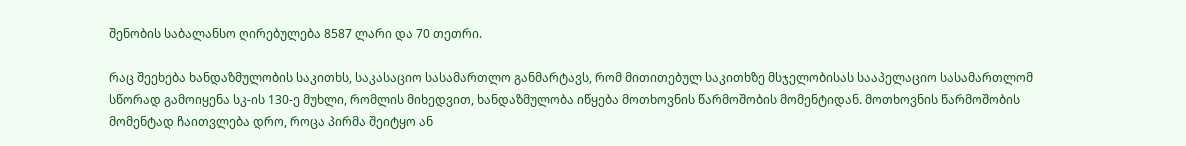შენობის საბალანსო ღირებულება 8587 ლარი და 70 თეთრი.

რაც შეეხება ხანდაზმულობის საკითხს, საკასაციო სასამართლო განმარტავს, რომ მითითებულ საკითხზე მსჯელობისას სააპელაციო სასამართლომ სწორად გამოიყენა სკ-ის 130-ე მუხლი, რომლის მიხედვით, ხანდაზმულობა იწყება მოთხოვნის წარმოშობის მომენტიდან. მოთხოვნის წარმოშობის მომენტად ჩაითვლება დრო, როცა პირმა შეიტყო ან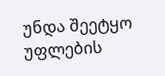უნდა შეეტყო უფლების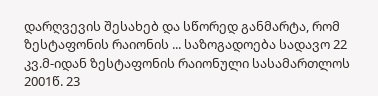დარღვევის შესახებ და სწორედ განმარტა, რომ ზესტაფონის რაიონის ... საზოგადოება სადავო 22 კვ.მ-იდან ზესტაფონის რაიონული სასამართლოს 2001წ. 23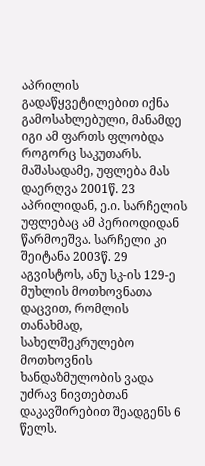აპრილის გადაწყვეტილებით იქნა გამოსახლებული, მანამდე იგი ამ ფართს ფლობდა როგორც საკუთარს. მაშასადამე, უფლება მას დაერღვა 2001წ. 23 აპრილიდან, ე.ი. სარჩელის უფლებაც ამ პერიოდიდან წარმოეშვა. სარჩელი კი შეიტანა 2003წ. 29 აგვისტოს, ანუ სკ-ის 129-ე მუხლის მოთხოვნათა დაცვით, რომლის თანახმად, სახელშეკრულებო მოთხოვნის ხანდაზმულობის ვადა უძრავ ნივთებთან დაკავშირებით შეადგენს 6 წელს.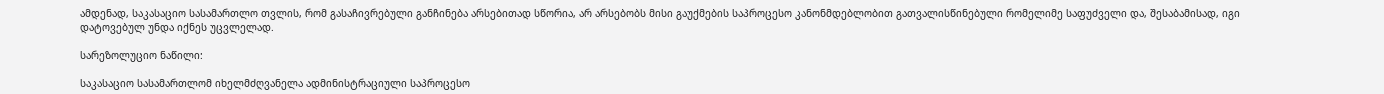ამდენად, საკასაციო სასამართლო თვლის, რომ გასაჩივრებული განჩინება არსებითად სწორია, არ არსებობს მისი გაუქმების საპროცესო კანონმდებლობით გათვალისწინებული რომელიმე საფუძველი და, შესაბამისად, იგი დატოვებულ უნდა იქნეს უცვლელად.

სარეზოლუციო ნაწილი:

საკასაციო სასამართლომ იხელმძღვანელა ადმინისტრაციული საპროცესო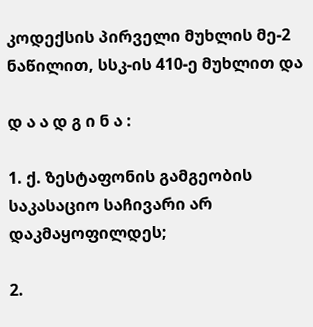კოდექსის პირველი მუხლის მე-2 ნაწილით, სსკ-ის 410-ე მუხლით და

დ ა ა დ გ ი ნ ა :

1. ქ. ზესტაფონის გამგეობის საკასაციო საჩივარი არ დაკმაყოფილდეს;

2.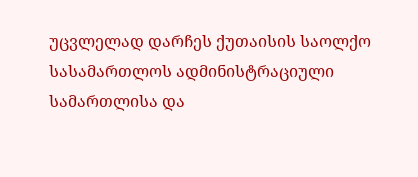უცვლელად დარჩეს ქუთაისის საოლქო სასამართლოს ადმინისტრაციული სამართლისა და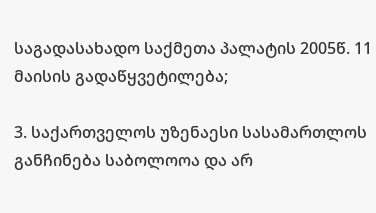საგადასახადო საქმეთა პალატის 2005წ. 11 მაისის გადაწყვეტილება;

3. საქართველოს უზენაესი სასამართლოს განჩინება საბოლოოა და არ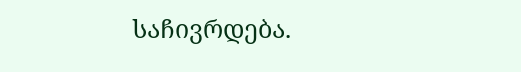საჩივრდება.